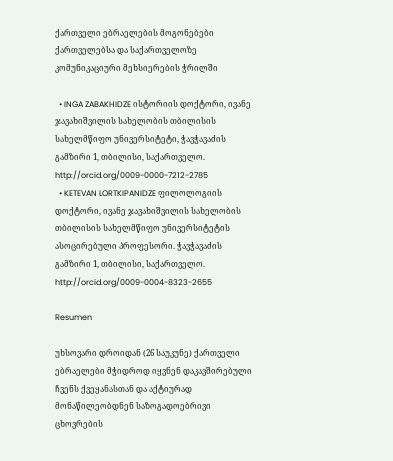ქართველი ებრაელების მოგონებები ქართველებსა და საქართველოზე კომუნიკაციური მეხსიერების ჭრილში

  • INGA ZABAKHIDZE ისტორიის დოქტორი, ივანე ჯავახიშვილის სახელობის თბილისის სახელმწიფო უნივერსიტეტი, ჭავჭავაძის გამზირი 1, თბილისი, საქართველო. http://orcid.org/0009-0000-7212-2785
  • KETEVAN LORTKIPANIDZE ფილოლოგიის დოქტორი, ივანე ჯავახიშვილის სახელობის თბილისის სახელმწიფო უნივერსიტეტის ასოცირებული პროფესორი. ჭავჭავაძის გამზირი 1, თბილისი, საქართველო. http://orcid.org/0009-0004-8323-2655

Resumen

უხსოვარი დროიდან (26 საუკუნე) ქართველი ებრაელები მჭიდროდ იყვნენ დაკავშირებული ჩვენს ქვეყანასთან და აქტიურად მონაწილეობდნენ საზოგადოებრივი ცხოვრების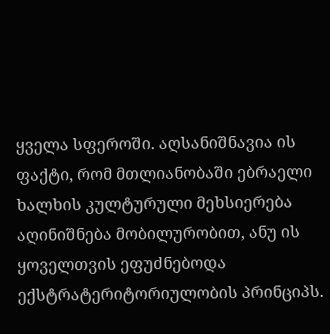ყველა სფეროში. აღსანიშნავია ის ფაქტი, რომ მთლიანობაში ებრაელი ხალხის კულტურული მეხსიერება აღინიშნება მობილურობით, ანუ ის ყოველთვის ეფუძნებოდა ექსტრატერიტორიულობის პრინციპს.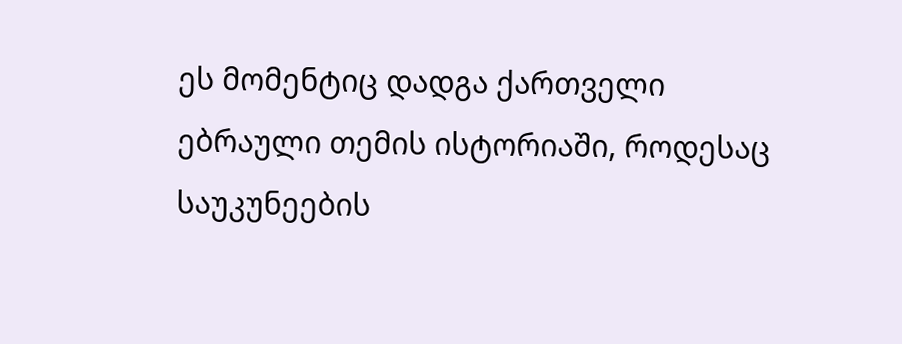ეს მომენტიც დადგა ქართველი ებრაული თემის ისტორიაში, როდესაც საუკუნეების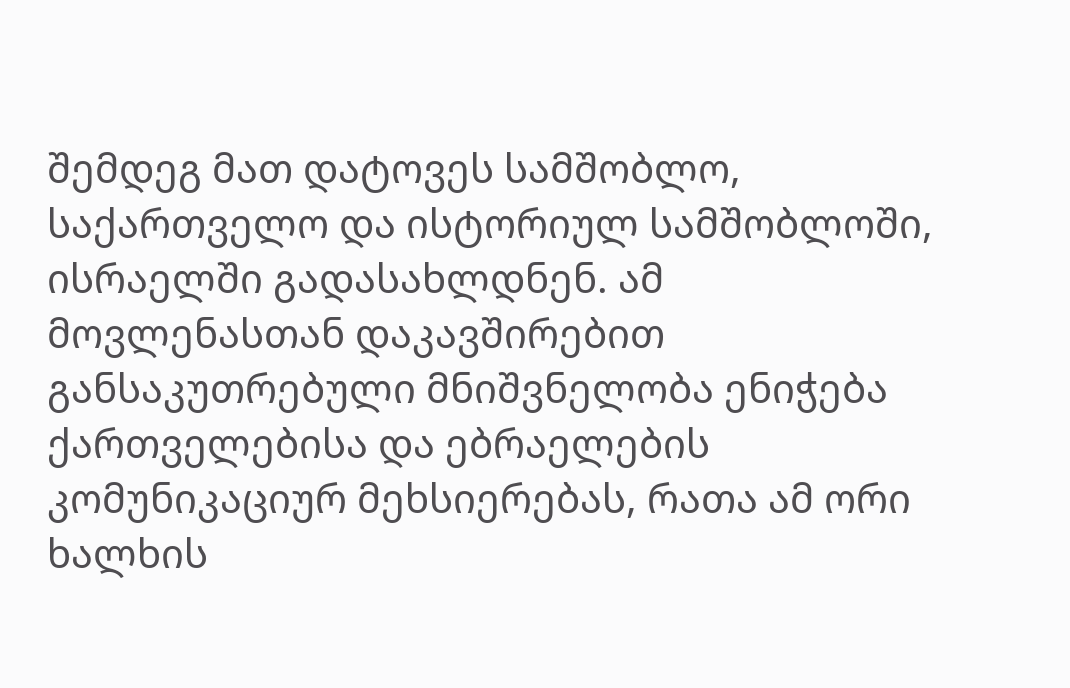შემდეგ მათ დატოვეს სამშობლო, საქართველო და ისტორიულ სამშობლოში, ისრაელში გადასახლდნენ. ამ მოვლენასთან დაკავშირებით განსაკუთრებული მნიშვნელობა ენიჭება ქართველებისა და ებრაელების კომუნიკაციურ მეხსიერებას, რათა ამ ორი ხალხის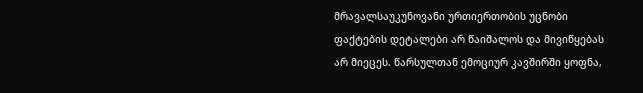მრავალსაუკუნოვანი ურთიერთობის უცნობი ფაქტების დეტალები არ წაიშალოს და მივიწყებას არ მიეცეს. წარსულთან ემოციურ კავშირში ყოფნა,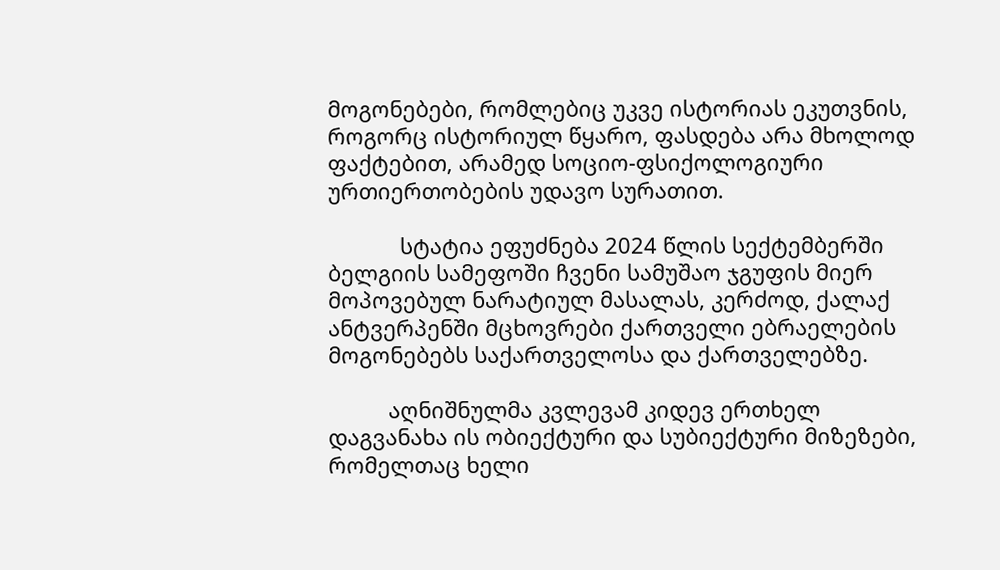მოგონებები, რომლებიც უკვე ისტორიას ეკუთვნის, როგორც ისტორიულ წყარო, ფასდება არა მხოლოდ ფაქტებით, არამედ სოციო-ფსიქოლოგიური ურთიერთობების უდავო სურათით.

            სტატია ეფუძნება 2024 წლის სექტემბერში ბელგიის სამეფოში ჩვენი სამუშაო ჯგუფის მიერ მოპოვებულ ნარატიულ მასალას, კერძოდ, ქალაქ ანტვერპენში მცხოვრები ქართველი ებრაელების მოგონებებს საქართველოსა და ქართველებზე.

          აღნიშნულმა კვლევამ კიდევ ერთხელ დაგვანახა ის ობიექტური და სუბიექტური მიზეზები, რომელთაც ხელი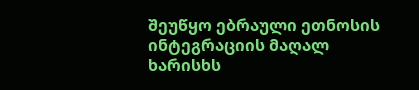შეუწყო ებრაული ეთნოსის  ინტეგრაციის მაღალ ხარისხს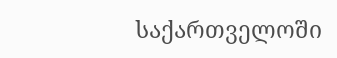საქართველოში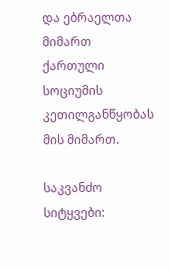და ებრაელთა მიმართ ქართული სოციუმის კეთილგანწყობას მის მიმართ.

საკვანძო სიტყვები: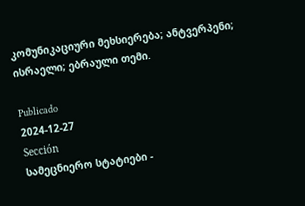კომუნიკაციური მეხსიერება; ანტვერპენი; ისრაელი; ებრაული თემი.

Publicado
2024-12-27
Sección
სამეცნიერო სტატიები -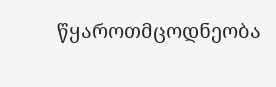წყაროთმცოდნეობა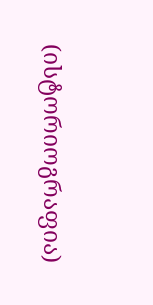(ისტორიოგრაფია)